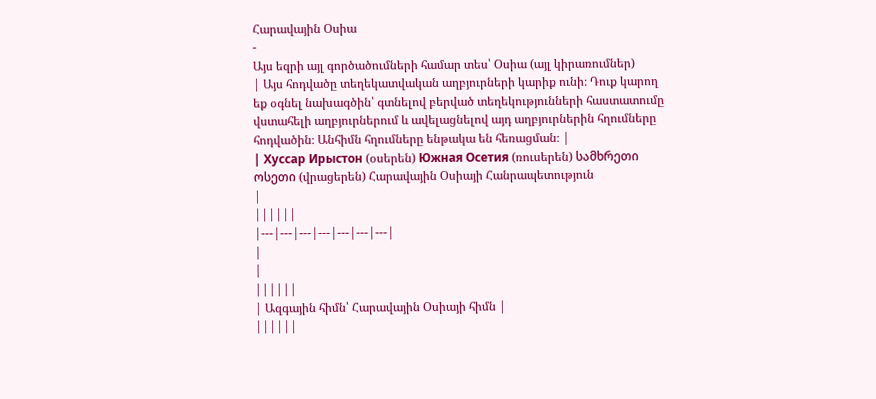Հարավային Օսիա
-
Այս եզրի այլ գործածումների համար տես՝ Օսիա (այլ կիրառումներ)
| Այս հոդվածը տեղեկատվական աղբյուրների կարիք ունի։ Դուք կարող եք օգնել նախագծին՝ գտնելով բերված տեղեկությունների հաստատումը վստահելի աղբյուրներում և ավելացնելով այդ աղբյուրներին հղումները հոդվածին։ Անհիմն հղումները ենթակա են հեռացման։ |
| Хуссар Ирыстон (օսերեն) Южная Осетия (ռուսերեն) სამხრეთი ოსეთი (վրացերեն) Հարավային Օսիայի Հանրապետություն
|
||||||
|---|---|---|---|---|---|---|
|
|
||||||
| Ազգային հիմն՝ Հարավային Օսիայի հիմն |
||||||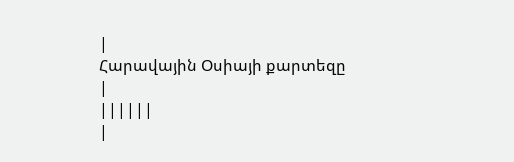|
Հարավային Օսիայի քարտեզը
|
||||||
|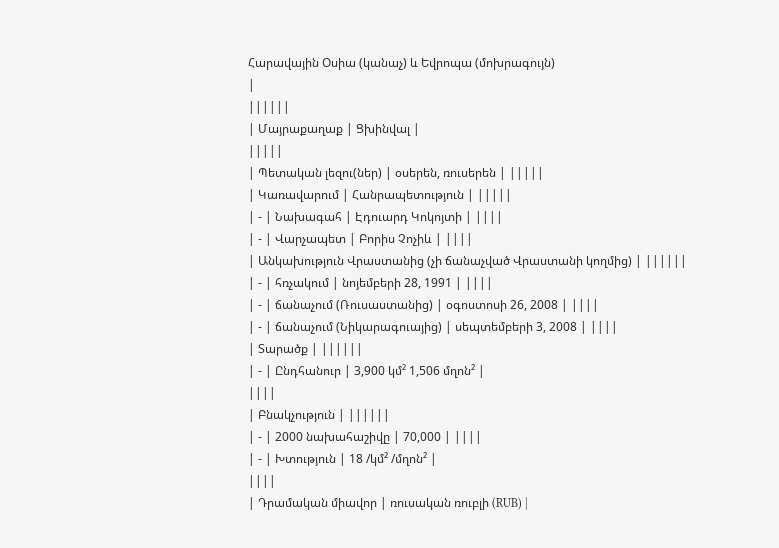Հարավային Օսիա (կանաչ) և Եվրոպա (մոխրագույն)
|
||||||
| Մայրաքաղաք | Ցխինվալ |
|||||
| Պետական լեզու(ներ) | օսերեն, ռուսերեն | |||||
| Կառավարում | Հանրապետություն | |||||
| - | Նախագահ | Էդուարդ Կոկոյտի | ||||
| - | Վարչապետ | Բորիս Չոչիև | ||||
| Անկախություն Վրաստանից (չի ճանաչված Վրաստանի կողմից) | ||||||
| - | հռչակում | նոյեմբերի 28, 1991 | ||||
| - | ճանաչում (Ռուսաստանից) | օգոստոսի 26, 2008 | ||||
| - | ճանաչում (Նիկարագուայից) | սեպտեմբերի 3, 2008 | ||||
| Տարածք | ||||||
| - | Ընդհանուր | 3,900 կմ² 1,506 մղոն² |
||||
| Բնակչություն | ||||||
| - | 2000 նախահաշիվը | 70,000 | ||||
| - | Խտություն | 18 /կմ² /մղոն² |
||||
| Դրամական միավոր | ռուսական ռուբլի (RUB) |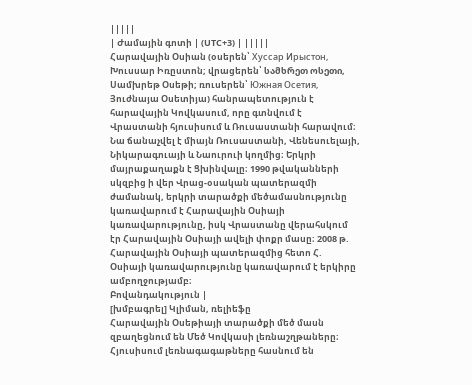|||||
| Ժամային գոտի | (UTC+3) | |||||
Հարավային Օսիան (օսերեն՝ Хуссар Ирыстон, Խուսսար Իռըստոն; վրացերեն՝ სამხრეთ ოსეთი, Սամխրեթ Օսեթի; ռուսերեն՝ Южная Осетия, Յուժնայա Օսետիյա) հանրապետություն է հարավային Կովկասում, որը գտնվում է Վրաստանի հյուսիսում և Ռուսաստանի հարավում։ Նա ճանաչվել է միայն Ռուսաստանի, Վենեսուելայի, Նիկարագուայի և Նաուրուի կողմից։ Երկրի մայրաքաղաքն է Ցխինվալը։ 1990 թվականների սկզբից ի վեր Վրաց-օսական պատերազմի ժամանակ, երկրի տարածքի մեծամասնությունը կառավարում է Հարավային Օսիայի կառավարությունը, իսկ Վրաստանը վերահսկում էր Հարավային Օսիայի ավելի փոքր մասը։ 2008 թ. Հարավային Օսիայի պատերազմից հետո Հ. Օսիայի կառավարությունը կառավարում է երկիրը ամբողջությամբ։
Բովանդակություն |
[խմբագրել] Կլիման, ռելիեֆը
Հարավային Օսեթիայի տարածքի մեծ մասն զբաղեցնում են Մեծ Կովկասի լեռնաշղթաները։ Հյուսիսում լեռնագագաթները հասնում են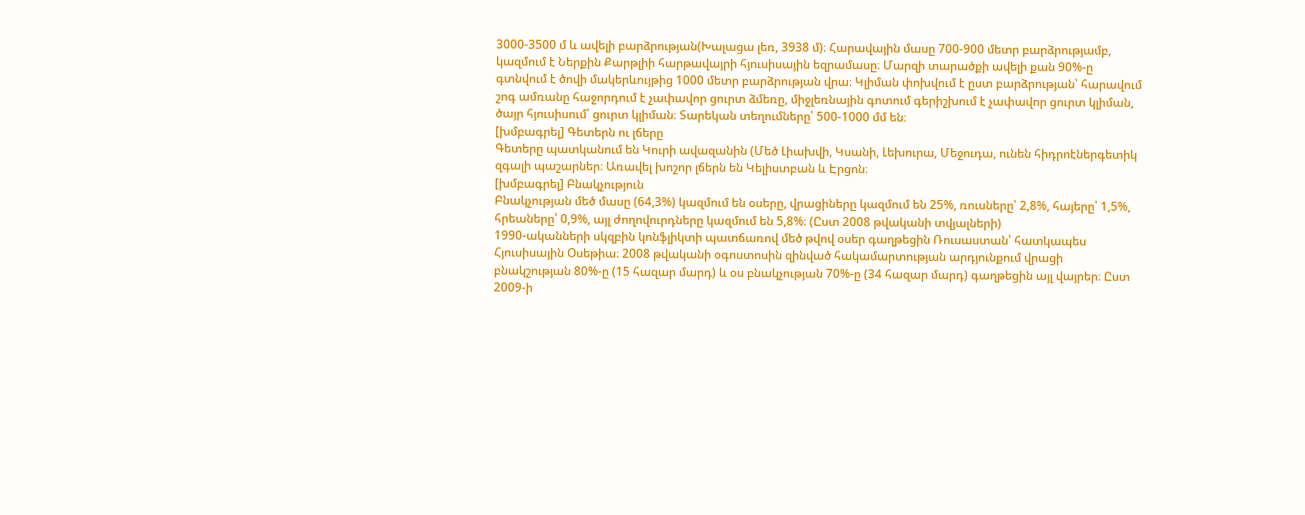3000-3500 մ և ավելի բարձրության(Խալացա լեռ, 3938 մ)։ Հարավային մասը 700-900 մետր բարձրությամբ, կազմում է Ներքին Քարթլիի հարթավայրի հյուսիսային եզրամասը։ Մարզի տարածքի ավելի քան 90%-ը գտնվում է ծովի մակերևույթից 1000 մետր բարձրության վրա։ Կլիման փոխվում է ըստ բարձրության՝ հարավում շոգ ամռանը հաջորդում է չափավոր ցուրտ ձմեռը, միջլեռնային գոտում գերիշխում է չափավոր ցուրտ կլիման, ծայր հյուսիսում՝ ցուրտ կլիման։ Տարեկան տեղումները՝ 500-1000 մմ են։
[խմբագրել] Գետերն ու լճերը
Գետերը պատկանում են Կուրի ավազանին (Մեծ Լիախվի, Կսանի, Լեխուրա, Մեջուդա, ունեն հիդրոէներգետիկ զգալի պաշարներ։ Առավել խոշոր լճերն են Կելիստբան և Էրցոն։
[խմբագրել] Բնակչություն
Բնակչության մեծ մասը (64,3%) կազմում են օսերը, վրացիները կազմում են 25%, ռուսները՝ 2,8%, հայերը՝ 1,5%, հրեաները՝ 0,9%, այլ ժողովուրդները կազմում են 5,8%։ (Ըստ 2008 թվականի տվյալների)
1990-ականների սկզբին կոնֆլիկտի պատճառով մեծ թվով օսեր գաղթեցին Ռուսաստան՝ հատկապես Հյուսիսային Օսեթիա։ 2008 թվականի օգոստոսին զինված հակամարտության արդյունքում վրացի բնակշության 80%-ը (15 հազար մարդ) և օս բնակչության 70%-ը (34 հազար մարդ) գաղթեցին այլ վայրեր։ Ըստ 2009-ի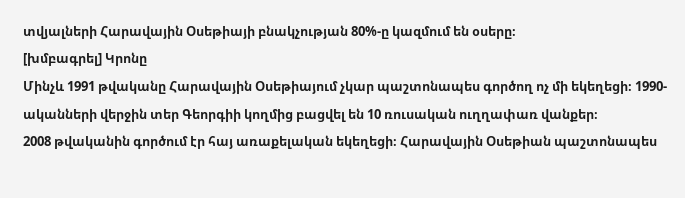տվյալների Հարավային Օսեթիայի բնակչության 80%-ը կազմում են օսերը։
[խմբագրել] Կրոնը
Մինչև 1991 թվականը Հարավային Օսեթիայում չկար պաշտոնապես գործող ոչ մի եկեղեցի։ 1990-ականների վերջին տեր Գեորգիի կողմից բացվել են 10 ռուսական ուղղափառ վանքեր։
2008 թվականին գործում էր հայ առաքելական եկեղեցի։ Հարավային Օսեթիան պաշտոնապես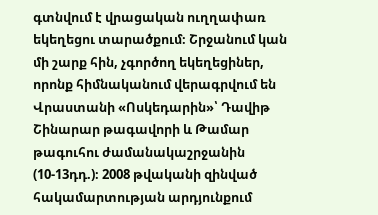գտնվում է վրացական ուղղափառ եկեղեցու տարածքում։ Շրջանում կան մի շարք հին, չգործող եկեղեցիներ, որոնք հիմնականում վերագրվում են Վրաստանի «Ոսկեդարին»՝ Դավիթ Շինարար թագավորի և Թամար թագուհու ժամանակաշրջանին (10-13դդ.)։ 2008 թվականի զինված հակամարտության արդյունքում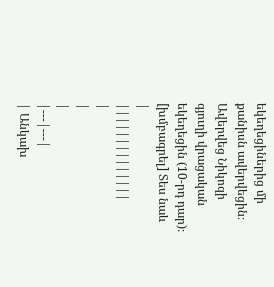եկեղեցիներից մի քանիսն ավերվեցին։ Ավերվեց Նիկոզի գյուղի վրացական եկեղեցին (10-րդ դար)։
[խմբագրել] Տես նաև
|
||||||||||||||
|
|
|
|---|---|
| Անկախ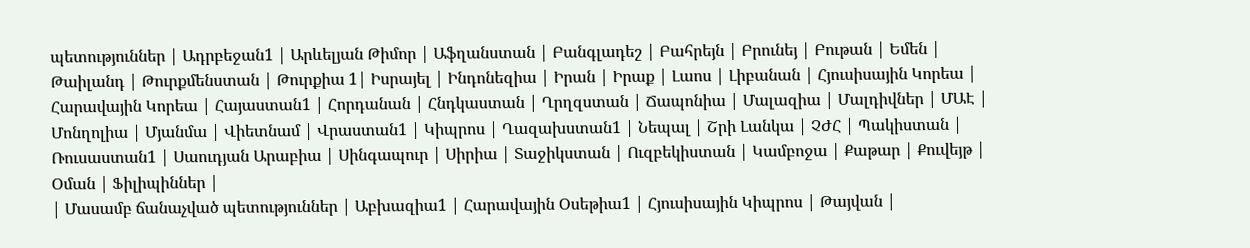պետություններ | Ադրբեջան1 | Արևելյան Թիմոր | Աֆղանստան | Բանգլադեշ | Բահրեյն | Բրունեյ | Բութան | Եմեն | Թաիլանդ | Թուրքմենստան | Թուրքիա 1| Իսրայել | Ինդոնեզիա | Իրան | Իրաք | Լաոս | Լիբանան | Հյուսիսային Կորեա | Հարավային Կորեա | Հայաստան1 | Հորդանան | Հնդկաստան | Ղրղզստան | Ճապոնիա | Մալազիա | Մալդիվներ | ՄԱԷ | Մոնղոլիա | Մյանմա | Վիետնամ | Վրաստան1 | Կիպրոս | Ղազախստան1 | Նեպալ | Շրի Լանկա | ՉԺՀ | Պակիստան | Ռուսաստան1 | Սաուդյան Արաբիա | Սինգապուր | Սիրիա | Տաջիկստան | Ուզբեկիստան | Կամբոջա | Քաթար | Քուվեյթ | Օման | Ֆիլիպիններ |
| Մասամբ ճանաչված պետություններ | Աբխազիա1 | Հարավային Օսեթիա1 | Հյուսիսային Կիպրոս | Թայվան |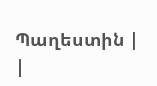Պաղեստին |
|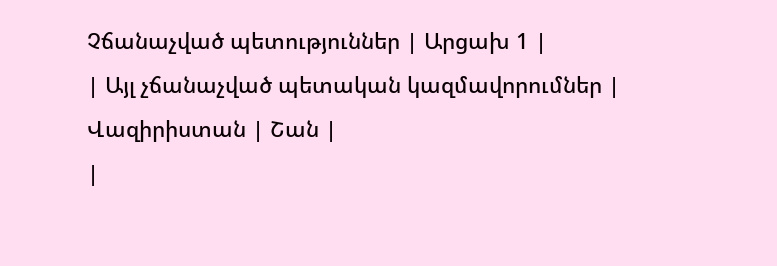Չճանաչված պետություններ | Արցախ 1 |
| Այլ չճանաչված պետական կազմավորումներ | Վազիրիստան | Շան |
|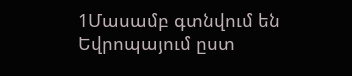1Մասամբ գտնվում են Եվրոպայում ըստ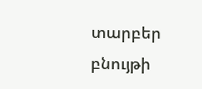տարբեր բնույթի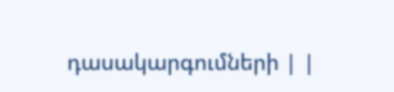դասակարգումների | |